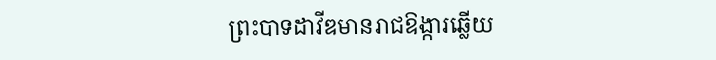ព្រះបាទដាវីឌមានរាជឱង្ការឆ្លើយ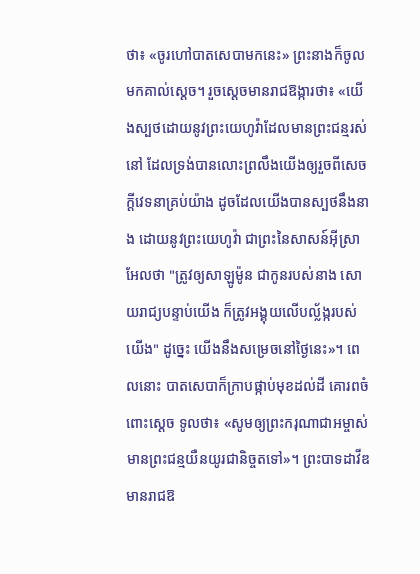ថា៖ «ចូរហៅបាតសេបាមកនេះ» ព្រះនាងក៏ចូលមកគាល់ស្តេច។ រួចស្តេចមានរាជឱង្ការថា៖ «យើងស្បថដោយនូវព្រះយេហូវ៉ាដែលមានព្រះជន្មរស់នៅ ដែលទ្រង់បានលោះព្រលឹងយើងឲ្យរួចពីសេចក្ដីវេទនាគ្រប់យ៉ាង ដូចដែលយើងបានស្បថនឹងនាង ដោយនូវព្រះយេហូវ៉ា ជាព្រះនៃសាសន៍អ៊ីស្រាអែលថា "ត្រូវឲ្យសាឡូម៉ូន ជាកូនរបស់នាង សោយរាជ្យបន្ទាប់យើង ក៏ត្រូវអង្គុយលើបល្ល័ង្ករបស់យើង" ដូច្នេះ យើងនឹងសម្រេចនៅថ្ងៃនេះ»។ ពេលនោះ បាតសេបាក៏ក្រាបផ្កាប់មុខដល់ដី គោរពចំពោះស្តេច ទូលថា៖ «សូមឲ្យព្រះករុណាជាអម្ចាស់មានព្រះជន្មយឺនយូរជានិច្ចតទៅ»។ ព្រះបាទដាវីឌមានរាជឱ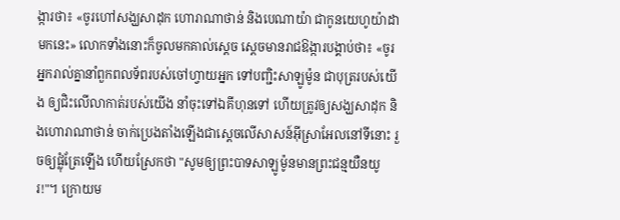ង្ការថា៖ «ចូរហៅសង្ឃសាដុក ហោរាណាថាន់ និងបេណាយ៉ា ជាកូនយេហូយ៉ាដាមកនេះ» លោកទាំងនោះក៏ចូលមកគាល់ស្តេច ស្ដេចមានរាជឱង្ការបង្គាប់ថា៖ «ចូរអ្នករាល់គ្នានាំពួកពលទ័ពរបស់ចៅហ្វាយអ្នក ទៅបញ្ជិះសាឡូម៉ូន ជាបុត្ររបស់យើង ឲ្យជិះលើលាកាត់របស់យើង នាំចុះទៅឯគីហុនទៅ ហើយត្រូវឲ្យសង្ឃសាដុក និងហោរាណាថាន់ ចាក់ប្រេងតាំងឡើងជាស្តេចលើសាសន៍អ៊ីស្រាអែលនៅទីនោះ រួចឲ្យផ្លុំត្រែឡើង ហើយស្រែកថា "សូមឲ្យព្រះបាទសាឡូម៉ូនមានព្រះជន្មយឺនយូរ!"។ ក្រោយម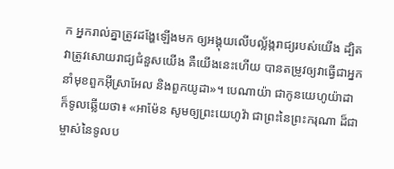ក អ្នករាល់គ្នាត្រូវដង្ហែឡើងមក ឲ្យអង្គុយលើបល្ល័ង្ករាជ្យរបស់យើង ដ្បិតវាត្រូវសោយរាជ្យជំនួសយើង គឺយើងនេះហើយ បានតម្រូវឲ្យវាធ្វើជាអ្នកនាំមុខពួកអ៊ីស្រាអែល និងពួកយូដា»។ បេណាយ៉ា ជាកូនយេហូយ៉ាដា ក៏ទូលឆ្លើយថា៖ «អាម៉ែន សូមឲ្យព្រះយេហូវ៉ា ជាព្រះនៃព្រះករុណា ដ៏ជាម្ចាស់នៃទូលប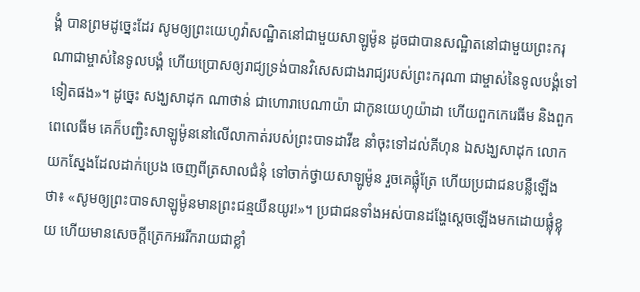ង្គំ បានព្រមដូច្នេះដែរ សូមឲ្យព្រះយេហូវ៉ាសណ្ឋិតនៅជាមួយសាឡូម៉ូន ដូចជាបានសណ្ឋិតនៅជាមួយព្រះករុណាជាម្ចាស់នៃទូលបង្គំ ហើយប្រោសឲ្យរាជ្យទ្រង់បានវិសេសជាងរាជ្យរបស់ព្រះករុណា ជាម្ចាស់នៃទូលបង្គំទៅទៀតផង»។ ដូច្នេះ សង្ឃសាដុក ណាថាន់ ជាហោរាបេណាយ៉ា ជាកូនយេហូយ៉ាដា ហើយពួកកេរេធីម និងពួកពេលេធីម គេក៏បញ្ជិះសាឡូម៉ូននៅលើលាកាត់របស់ព្រះបាទដាវីឌ នាំចុះទៅដល់គីហុន ឯសង្ឃសាដុក លោកយកស្នែងដែលដាក់ប្រេង ចេញពីត្រសាលជំនុំ ទៅចាក់ថ្វាយសាឡូម៉ូន រួចគេផ្លុំត្រែ ហើយប្រជាជនបន្លឺឡើងថា៖ «សូមឲ្យព្រះបាទសាឡូម៉ូនមានព្រះជន្មយឺនយូរ!»។ ប្រជាជនទាំងអស់បានដង្ហែស្ដេចឡើងមកដោយផ្លុំខ្លុយ ហើយមានសេចក្ដីត្រេកអររីករាយជាខ្លាំ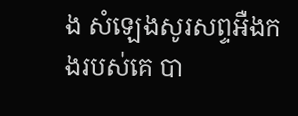ង សំឡេងសូរសព្ទអឺងកងរបស់គេ បា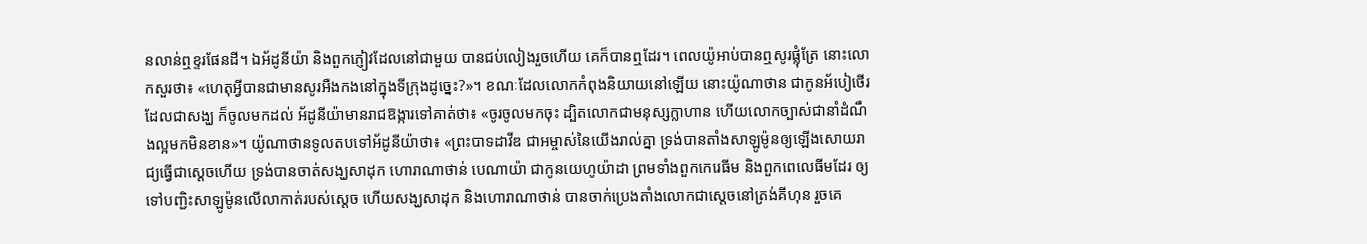នលាន់ឮខ្ទរផែនដី។ ឯអ័ដូនីយ៉ា និងពួកភ្ញៀវដែលនៅជាមួយ បានជប់លៀងរួចហើយ គេក៏បានឮដែរ។ ពេលយ៉ូអាប់បានឮសូរផ្លុំត្រែ នោះលោកសួរថា៖ «ហេតុអ្វីបានជាមានសូរអឺងកងនៅក្នុងទីក្រុងដូច្នេះ?»។ ខណៈដែលលោកកំពុងនិយាយនៅឡើយ នោះយ៉ូណាថាន ជាកូនអ័បៀថើរ ដែលជាសង្ឃ ក៏ចូលមកដល់ អ័ដូនីយ៉ាមានរាជឱង្ការទៅគាត់ថា៖ «ចូរចូលមកចុះ ដ្បិតលោកជាមនុស្សក្លាហាន ហើយលោកច្បាស់ជានាំដំណឹងល្អមកមិនខាន»។ យ៉ូណាថានទូលតបទៅអ័ដូនីយ៉ាថា៖ «ព្រះបាទដាវីឌ ជាអម្ចាស់នៃយើងរាល់គ្នា ទ្រង់បានតាំងសាឡូម៉ូនឲ្យឡើងសោយរាជ្យធ្វើជាស្ដេចហើយ ទ្រង់បានចាត់សង្ឃសាដុក ហោរាណាថាន់ បេណាយ៉ា ជាកូនយេហូយ៉ាដា ព្រមទាំងពួកកេរេធីម និងពួកពេលេធីមដែរ ឲ្យទៅបញ្ជិះសាឡូម៉ូនលើលាកាត់របស់ស្តេច ហើយសង្ឃសាដុក និងហោរាណាថាន់ បានចាក់ប្រេងតាំងលោកជាស្តេចនៅត្រង់គីហុន រួចគេ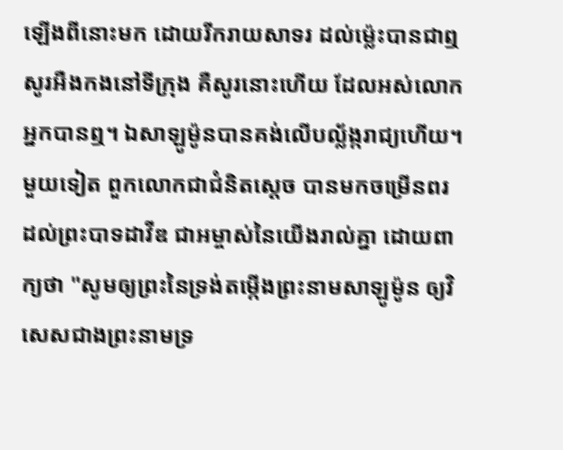ឡើងពីនោះមក ដោយរីករាយសាទរ ដល់ម៉្លេះបានជាឮសូរអឺងកងនៅទីក្រុង គឺសូរនោះហើយ ដែលអស់លោកអ្នកបានឮ។ ឯសាឡូម៉ូនបានគង់លើបល្ល័ង្ករាជ្យហើយ។ មួយទៀត ពួកលោកជាជំនិតស្តេច បានមកចម្រើនពរដល់ព្រះបាទដាវីឌ ជាអម្ចាស់នៃយើងរាល់គ្នា ដោយពាក្យថា "សូមឲ្យព្រះនៃទ្រង់តម្កើងព្រះនាមសាឡូម៉ូន ឲ្យវិសេសជាងព្រះនាមទ្រ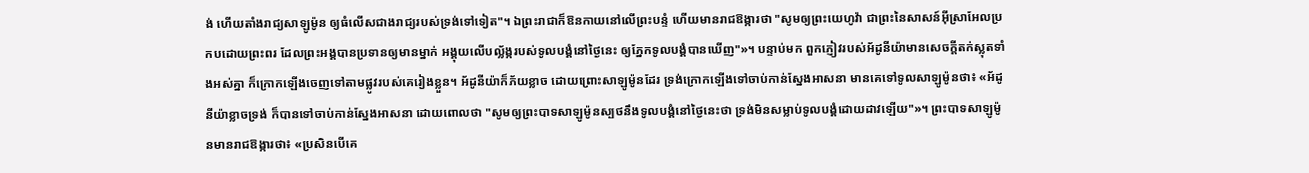ង់ ហើយតាំងរាជ្យសាឡូម៉ូន ឲ្យធំលើសជាងរាជ្យរបស់ទ្រង់ទៅទៀត"។ ឯព្រះរាជាក៏ឱនកាយនៅលើព្រះបន្ទំ ហើយមានរាជឱង្ការថា "សូមឲ្យព្រះយេហូវ៉ា ជាព្រះនៃសាសន៍អ៊ីស្រាអែលប្រកបដោយព្រះពរ ដែលព្រះអង្គបានប្រទានឲ្យមានម្នាក់ អង្គុយលើបល្ល័ង្ករបស់ទូលបង្គំនៅថ្ងៃនេះ ឲ្យភ្នែកទូលបង្គំបានឃើញ"»។ បន្ទាប់មក ពួកភ្ញៀវរបស់អ័ដូនីយ៉ាមានសេចក្ដីតក់ស្លុតទាំងអស់គ្នា ក៏ក្រោកឡើងចេញទៅតាមផ្លូវរបស់គេរៀងខ្លួន។ អ័ដូនីយ៉ាក៏ភ័យខ្លាច ដោយព្រោះសាឡូម៉ូនដែរ ទ្រង់ក្រោកឡើងទៅចាប់កាន់ស្នែងអាសនា មានគេទៅទូលសាឡូម៉ូនថា៖ «អ័ដូនីយ៉ាខ្លាចទ្រង់ ក៏បានទៅចាប់កាន់ស្នែងអាសនា ដោយពោលថា "សូមឲ្យព្រះបាទសាឡូម៉ូនស្បថនឹងទូលបង្គំនៅថ្ងៃនេះថា ទ្រង់មិនសម្លាប់ទូលបង្គំដោយដាវឡើយ"»។ ព្រះបាទសាឡូម៉ូនមានរាជឱង្ការថា៖ «ប្រសិនបើគេ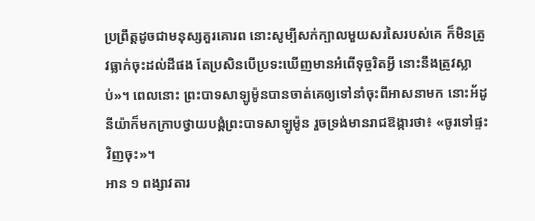ប្រព្រឹត្តដូចជាមនុស្សគួរគោរព នោះសូម្បីសក់ក្បាលមួយសរសៃរបស់គេ ក៏មិនត្រូវធ្លាក់ចុះដល់ដីផង តែប្រសិនបើប្រទះឃើញមានអំពើទុច្ចរិតអ្វី នោះនឹងត្រូវស្លាប់»។ ពេលនោះ ព្រះបាទសាឡូម៉ូនបានចាត់គេឲ្យទៅនាំចុះពីអាសនាមក នោះអ័ដូនីយ៉ាក៏មកក្រាបថ្វាយបង្គំព្រះបាទសាឡូម៉ូន រួចទ្រង់មានរាជឱង្ការថា៖ «ចូរទៅផ្ទះវិញចុះ»។
អាន ១ ពង្សាវតារ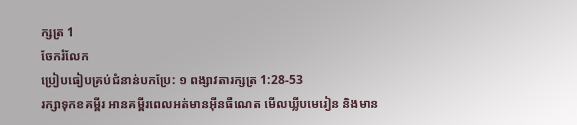ក្សត្រ 1
ចែករំលែក
ប្រៀបធៀបគ្រប់ជំនាន់បកប្រែ: ១ ពង្សាវតារក្សត្រ 1:28-53
រក្សាទុកខគម្ពីរ អានគម្ពីរពេលអត់មានអ៊ីនធឺណេត មើលឃ្លីបមេរៀន និងមាន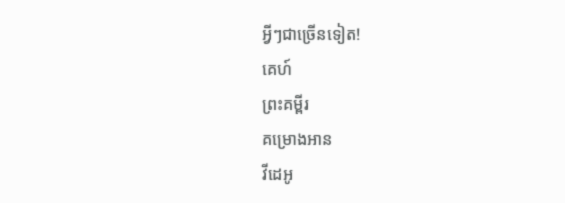អ្វីៗជាច្រើនទៀត!
គេហ៍
ព្រះគម្ពីរ
គម្រោងអាន
វីដេអូ